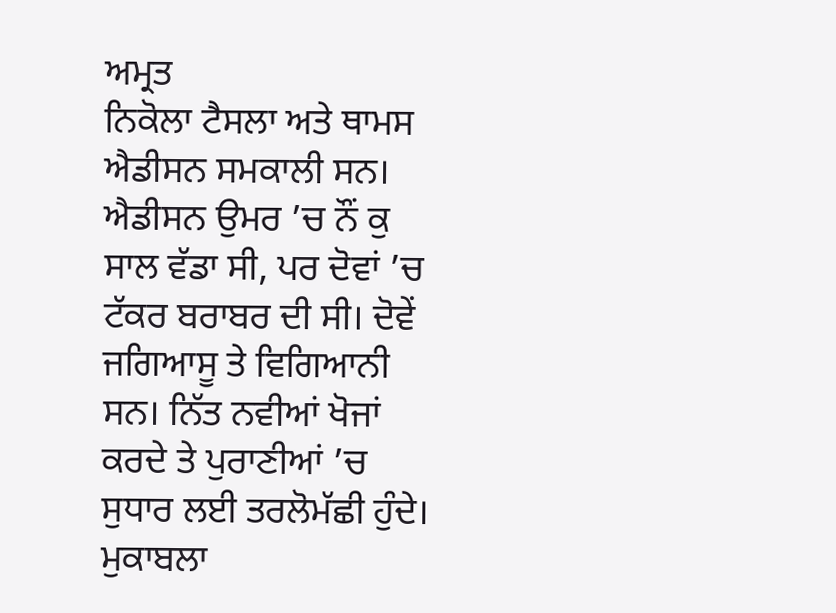ਅਮ੍ਰਤ
ਨਿਕੋਲਾ ਟੈਸਲਾ ਅਤੇ ਥਾਮਸ ਐਡੀਸਨ ਸਮਕਾਲੀ ਸਨ। ਐਡੀਸਨ ਉਮਰ ’ਚ ਨੌਂ ਕੁ ਸਾਲ ਵੱਡਾ ਸੀ, ਪਰ ਦੋਵਾਂ ’ਚ ਟੱਕਰ ਬਰਾਬਰ ਦੀ ਸੀ। ਦੋਵੇਂ ਜਗਿਆਸੂ ਤੇ ਵਿਗਿਆਨੀ ਸਨ। ਨਿੱਤ ਨਵੀਆਂ ਖੋਜਾਂ ਕਰਦੇ ਤੇ ਪੁਰਾਣੀਆਂ ’ਚ ਸੁਧਾਰ ਲਈ ਤਰਲੋਮੱਛੀ ਹੁੰਦੇ। ਮੁਕਾਬਲਾ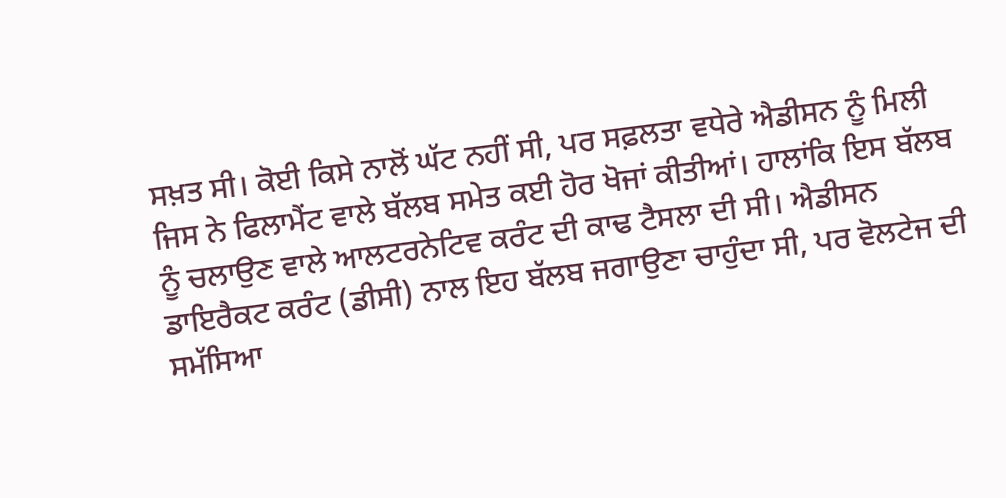ਸਖ਼ਤ ਸੀ। ਕੋਈ ਕਿਸੇ ਨਾਲੋਂ ਘੱਟ ਨਹੀਂ ਸੀ, ਪਰ ਸਫ਼ਲਤਾ ਵਧੇਰੇ ਐਡੀਸਨ ਨੂੰ ਮਿਲੀ ਜਿਸ ਨੇ ਫਿਲਾਮੈਂਟ ਵਾਲੇ ਬੱਲਬ ਸਮੇਤ ਕਈ ਹੋਰ ਖੋਜਾਂ ਕੀਤੀਆਂ। ਹਾਲਾਂਕਿ ਇਸ ਬੱਲਬ ਨੂੰ ਚਲਾਉਣ ਵਾਲੇ ਆਲਟਰਨੇਟਿਵ ਕਰੰਟ ਦੀ ਕਾਢ ਟੈਸਲਾ ਦੀ ਸੀ। ਐਡੀਸਨ ਡਾਇਰੈਕਟ ਕਰੰਟ (ਡੀਸੀ) ਨਾਲ ਇਹ ਬੱਲਬ ਜਗਾਉਣਾ ਚਾਹੁੰਦਾ ਸੀ, ਪਰ ਵੋਲਟੇਜ ਦੀ ਸਮੱਸਿਆ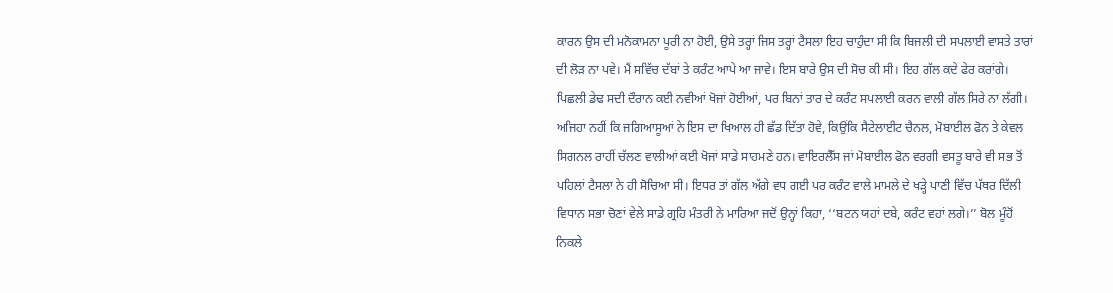ਕਾਰਨ ਉਸ ਦੀ ਮਨੋਕਾਮਨਾ ਪੂਰੀ ਨਾ ਹੋਈ, ਉਸੇ ਤਰ੍ਹਾਂ ਜਿਸ ਤਰ੍ਹਾਂ ਟੈਸਲਾ ਇਹ ਚਾਹੁੰਦਾ ਸੀ ਕਿ ਬਿਜਲੀ ਦੀ ਸਪਲਾਈ ਵਾਸਤੇ ਤਾਰਾਂ ਦੀ ਲੋੜ ਨਾ ਪਵੇ। ਮੈਂ ਸਵਿੱਚ ਦੱਬਾਂ ਤੇ ਕਰੰਟ ਆਪੇ ਆ ਜਾਵੇ। ਇਸ ਬਾਰੇ ਉਸ ਦੀ ਸੋਚ ਕੀ ਸੀ। ਇਹ ਗੱਲ ਕਦੇ ਫੇਰ ਕਰਾਂਗੇ।
ਪਿਛਲੀ ਡੇਢ ਸਦੀ ਦੌਰਾਨ ਕਈ ਨਵੀਆਂ ਖੋਜਾਂ ਹੋਈਆਂ, ਪਰ ਬਿਨਾਂ ਤਾਰ ਦੇ ਕਰੰਟ ਸਪਲਾਈ ਕਰਨ ਵਾਲੀ ਗੱਲ ਸਿਰੇ ਨਾ ਲੱਗੀ। ਅਜਿਹਾ ਨਹੀਂ ਕਿ ਜਗਿਆਸੂਆਂ ਨੇ ਇਸ ਦਾ ਖਿਆਲ ਹੀ ਛੱਡ ਦਿੱਤਾ ਹੋਵੇ, ਕਿਉਂਕਿ ਸੈਟੇਲਾਈਟ ਚੈਨਲ, ਮੋਬਾਈਲ ਫੋਨ ਤੇ ਕੇਵਲ ਸਿਗਨਲ ਰਾਹੀਂ ਚੱਲਣ ਵਾਲੀਆਂ ਕਈ ਖੋਜਾਂ ਸਾਡੇ ਸਾਹਮਣੇ ਹਨ। ਵਾਇਰਲੈੱਸ ਜਾਂ ਮੋਬਾਈਲ ਫੋਨ ਵਰਗੀ ਵਸਤੂ ਬਾਰੇ ਵੀ ਸਭ ਤੋਂ ਪਹਿਲਾਂ ਟੈਸਲਾ ਨੇ ਹੀ ਸੋਚਿਆ ਸੀ। ਇਧਰ ਤਾਂ ਗੱਲ ਅੱਗੇ ਵਧ ਗਈ ਪਰ ਕਰੰਟ ਵਾਲੇ ਮਾਮਲੇ ਦੇ ਖੜ੍ਹੇ ਪਾਣੀ ਵਿੱਚ ਪੱਥਰ ਦਿੱਲੀ ਵਿਧਾਨ ਸਭਾ ਚੋਣਾਂ ਵੇਲੇ ਸਾਡੇ ਗ੍ਰਹਿ ਮੰਤਰੀ ਨੇ ਮਾਰਿਆ ਜਦੋਂ ਉਨ੍ਹਾਂ ਕਿਹਾ, ‘‘ਬਟਨ ਯਹਾਂ ਦਬੇ, ਕਰੰਟ ਵਹਾਂ ਲਗੇ।’’ ਬੋਲ ਮੂੰਹੋਂ ਨਿਕਲੇ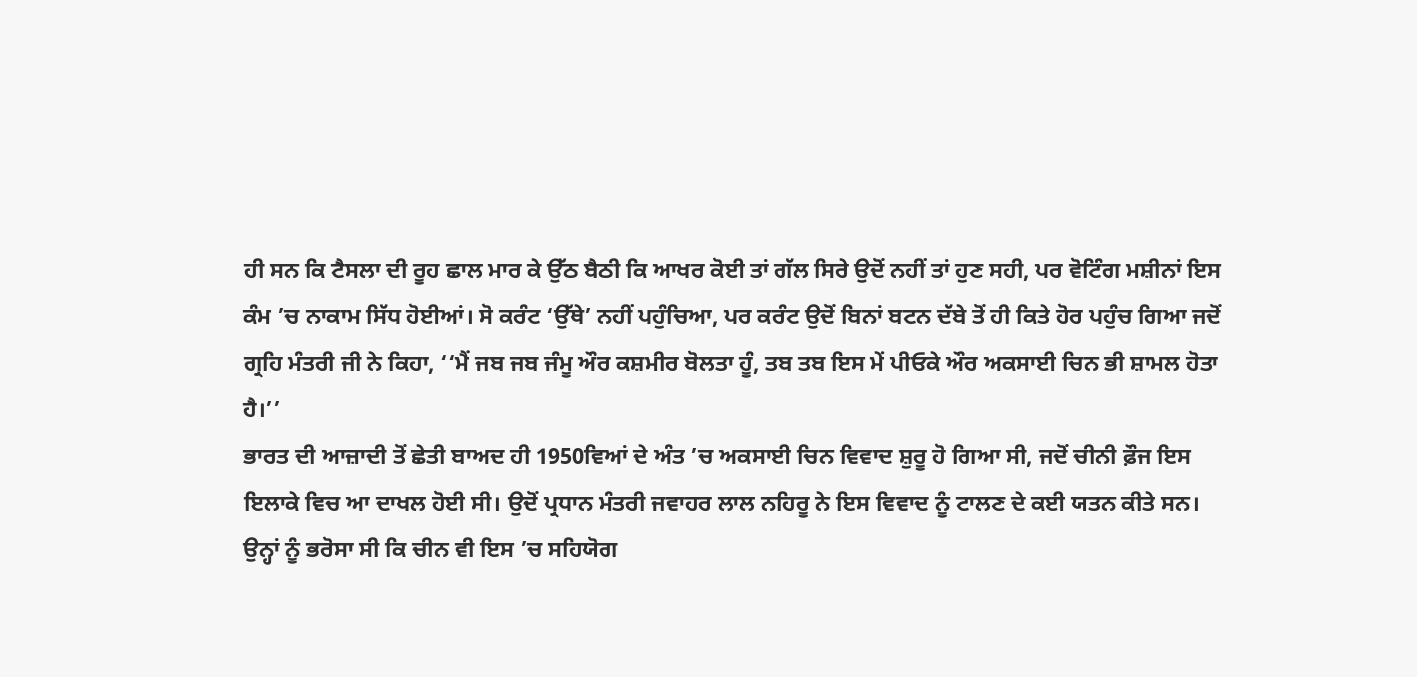ਹੀ ਸਨ ਕਿ ਟੈਸਲਾ ਦੀ ਰੂਹ ਛਾਲ ਮਾਰ ਕੇ ਉੱਠ ਬੈਠੀ ਕਿ ਆਖਰ ਕੋਈ ਤਾਂ ਗੱਲ ਸਿਰੇ ਉਦੋਂ ਨਹੀਂ ਤਾਂ ਹੁਣ ਸਹੀ, ਪਰ ਵੋਟਿੰਗ ਮਸ਼ੀਨਾਂ ਇਸ ਕੰਮ ’ਚ ਨਾਕਾਮ ਸਿੱਧ ਹੋਈਆਂ। ਸੋ ਕਰੰਟ ‘ਉੱਥੇ’ ਨਹੀਂ ਪਹੁੰਚਿਆ, ਪਰ ਕਰੰਟ ਉਦੋਂ ਬਿਨਾਂ ਬਟਨ ਦੱਬੇ ਤੋਂ ਹੀ ਕਿਤੇ ਹੋਰ ਪਹੁੰਚ ਗਿਆ ਜਦੋਂ ਗ੍ਰਹਿ ਮੰਤਰੀ ਜੀ ਨੇ ਕਿਹਾ, ‘‘ਮੈਂ ਜਬ ਜਬ ਜੰਮੂ ਔਰ ਕਸ਼ਮੀਰ ਬੋਲਤਾ ਹੂੰ, ਤਬ ਤਬ ਇਸ ਮੇਂ ਪੀਓਕੇ ਔਰ ਅਕਸਾਈ ਚਿਨ ਭੀ ਸ਼ਾਮਲ ਹੋਤਾ ਹੈ।’’
ਭਾਰਤ ਦੀ ਆਜ਼ਾਦੀ ਤੋਂ ਛੇਤੀ ਬਾਅਦ ਹੀ 1950ਵਿਆਂ ਦੇ ਅੰਤ ’ਚ ਅਕਸਾਈ ਚਿਨ ਵਿਵਾਦ ਸ਼ੁਰੂ ਹੋ ਗਿਆ ਸੀ, ਜਦੋਂ ਚੀਨੀ ਫ਼ੌਜ ਇਸ ਇਲਾਕੇ ਵਿਚ ਆ ਦਾਖਲ ਹੋਈ ਸੀ। ਉਦੋਂ ਪ੍ਰਧਾਨ ਮੰਤਰੀ ਜਵਾਹਰ ਲਾਲ ਨਹਿਰੂ ਨੇ ਇਸ ਵਿਵਾਦ ਨੂੰ ਟਾਲਣ ਦੇ ਕਈ ਯਤਨ ਕੀਤੇ ਸਨ। ਉਨ੍ਹਾਂ ਨੂੰ ਭਰੋਸਾ ਸੀ ਕਿ ਚੀਨ ਵੀ ਇਸ ’ਚ ਸਹਿਯੋਗ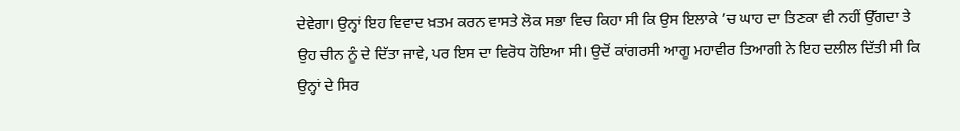ਦੇਵੇਗਾ। ਉਨ੍ਹਾਂ ਇਹ ਵਿਵਾਦ ਖ਼ਤਮ ਕਰਨ ਵਾਸਤੇ ਲੋਕ ਸਭਾ ਵਿਚ ਕਿਹਾ ਸੀ ਕਿ ਉਸ ਇਲਾਕੇ ’ਚ ਘਾਹ ਦਾ ਤਿਣਕਾ ਵੀ ਨਹੀਂ ਉੱਗਦਾ ਤੇ ਉਹ ਚੀਨ ਨੂੰ ਦੇ ਦਿੱਤਾ ਜਾਵੇ, ਪਰ ਇਸ ਦਾ ਵਿਰੋਧ ਹੋਇਆ ਸੀ। ਉਦੋਂ ਕਾਂਗਰਸੀ ਆਗੂ ਮਹਾਵੀਰ ਤਿਆਗੀ ਨੇ ਇਹ ਦਲੀਲ ਦਿੱਤੀ ਸੀ ਕਿ ਉਨ੍ਹਾਂ ਦੇ ਸਿਰ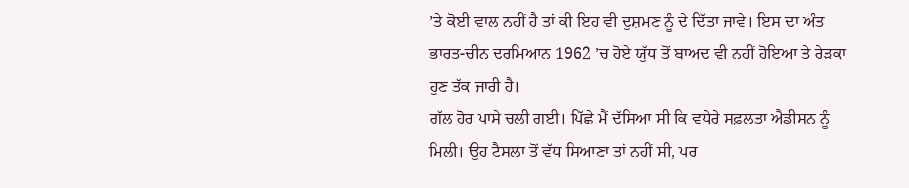’ਤੇ ਕੋਈ ਵਾਲ ਨਹੀਂ ਹੈ ਤਾਂ ਕੀ ਇਹ ਵੀ ਦੁਸ਼ਮਣ ਨੂੰ ਦੇ ਦਿੱਤਾ ਜਾਵੇ। ਇਸ ਦਾ ਅੰਤ ਭਾਰਤ-ਚੀਨ ਦਰਮਿਆਨ 1962 ’ਚ ਹੋਏ ਯੁੱਧ ਤੋਂ ਬਾਅਦ ਵੀ ਨਹੀਂ ਹੋਇਆ ਤੇ ਰੇੜਕਾ ਹੁਣ ਤੱਕ ਜਾਰੀ ਹੈ।
ਗੱਲ ਹੋਰ ਪਾਸੇ ਚਲੀ ਗਈ। ਪਿੱਛੇ ਮੈਂ ਦੱਸਿਆ ਸੀ ਕਿ ਵਧੇਰੇ ਸਫ਼ਲਤਾ ਐਡੀਸਨ ਨੂੰ ਮਿਲੀ। ਉਹ ਟੈਸਲਾ ਤੋਂ ਵੱਧ ਸਿਆਣਾ ਤਾਂ ਨਹੀਂ ਸੀ, ਪਰ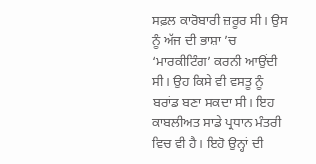ਸਫ਼ਲ ਕਾਰੋਬਾਰੀ ਜ਼ਰੂਰ ਸੀ। ਉਸ ਨੂੰ ਅੱਜ ਦੀ ਭਾਸ਼ਾ ’ਚ ‘ਮਾਰਕੀਟਿੰਗ’ ਕਰਨੀ ਆਉਂਦੀ ਸੀ। ਉਹ ਕਿਸੇ ਵੀ ਵਸਤੂ ਨੂੰ ਬਰਾਂਡ ਬਣਾ ਸਕਦਾ ਸੀ। ਇਹ ਕਾਬਲੀਅਤ ਸਾਡੇ ਪ੍ਰਧਾਨ ਮੰਤਰੀ ਵਿਚ ਵੀ ਹੈ। ਇਹੋ ਉਨ੍ਹਾਂ ਦੀ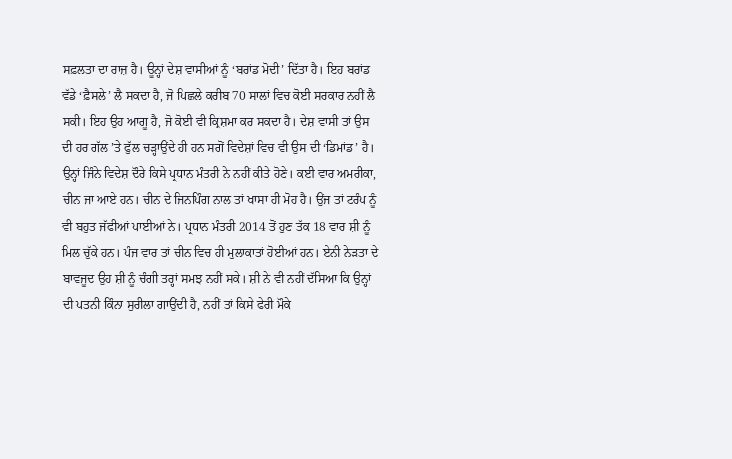ਸਫ਼ਲਤਾ ਦਾ ਰਾਜ਼ ਹੈ। ਊਨ੍ਹਾਂ ਦੇਸ਼ ਵਾਸੀਆਂ ਨੂੰ ‘ਬਰਾਂਡ ਮੋਦੀ’ ਦਿੱਤਾ ਹੈ। ਇਹ ਬਰਾਂਡ ਵੱਡੇ ‘ਫ਼ੈਸਲੇ’ ਲੈ ਸਕਦਾ ਹੈ, ਜੋ ਪਿਛਲੇ ਕਰੀਬ 70 ਸਾਲਾਂ ਵਿਚ ਕੋਈ ਸਰਕਾਰ ਨਹੀਂ ਲੈ ਸਕੀ। ਇਹ ਉਹ ਆਗੂ ਹੈ, ਜੋ ਕੋਈ ਵੀ ਕ੍ਰਿਸ਼ਮਾ ਕਰ ਸਕਦਾ ਹੈ। ਦੇਸ਼ ਵਾਸੀ ਤਾਂ ਉਸ ਦੀ ਹਰ ਗੱਲ ’ਤੇ ਫੁੱਲ ਚੜ੍ਹਾਉਂਦੇ ਹੀ ਹਨ ਸਗੋਂ ਵਿਦੇਸ਼ਾਂ ਵਿਚ ਵੀ ਉਸ ਦੀ ‘ਡਿਮਾਂਡ’ ਹੈ। ਉਨ੍ਹਾਂ ਜਿੰਨੇ ਵਿਦੇਸ਼ ਦੌਰੇ ਕਿਸੇ ਪ੍ਰਧਾਨ ਮੰਤਰੀ ਨੇ ਨਹੀਂ ਕੀਤੇ ਹੋਣੇ। ਕਈ ਵਾਰ ਅਮਰੀਕਾ, ਚੀਨ ਜਾ ਆਏ ਹਨ। ਚੀਨ ਦੇ ਜਿਨਪਿੰਗ ਨਾਲ ਤਾਂ ਖਾਸਾ ਹੀ ਮੋਹ ਹੈ। ਉਂਜ ਤਾਂ ਟਰੰਪ ਨੂੰ ਵੀ ਬਹੁਤ ਜੱਫੀਆਂ ਪਾਈਆਂ ਨੇ। ਪ੍ਰਧਾਨ ਮੰਤਰੀ 2014 ਤੋਂ ਹੁਣ ਤੱਕ 18 ਵਾਰ ਸ਼ੀ ਨੂੰ ਮਿਲ ਚੁੱਕੇ ਹਨ। ਪੰਜ ਵਾਰ ਤਾਂ ਚੀਨ ਵਿਚ ਹੀ ਮੁਲਾਕਾਤਾਂ ਹੋਈਆਂ ਹਨ। ਏਨੀ ਨੇੜਤਾ ਦੇ ਬਾਵਜੂਦ ਉਹ ਸ਼ੀ ਨੂੰ ਚੰਗੀ ਤਰ੍ਹਾਂ ਸਮਝ ਨਹੀਂ ਸਕੇ। ਸ਼ੀ ਨੇ ਵੀ ਨਹੀਂ ਦੱਸਿਆ ਕਿ ਉਨ੍ਹਾਂ ਦੀ ਪਤਨੀ ਕਿੰਨਾ ਸੁਰੀਲਾ ਗਾਉਂਦੀ ਹੈ, ਨਹੀਂ ਤਾਂ ਕਿਸੇ ਫੇਰੀ ਮੌਕੇ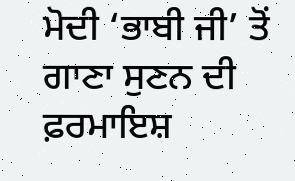ਮੋਦੀ ‘ਭਾਬੀ ਜੀ’ ਤੋਂ ਗਾਣਾ ਸੁਣਨ ਦੀ ਫ਼ਰਮਾਇਸ਼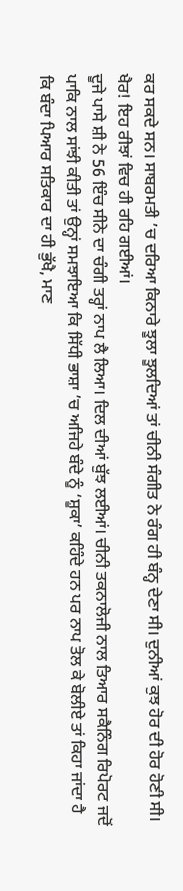ਕਰ ਸਕਦੇ ਸਨ। ਸਾਬਰਮਤੀ ’ਚ ਦਰਿਆ ਕਿਨਾਰੇ ਝੂਲਾ ਝੂਲਦਿਆਂ ਤਾਂ ਚੀਨੀ ਸੰਗੀਤ ਨੇ ਰੰਗ ਹੀ ਬੰਨ੍ਹ ਦੇਣਾ ਸੀ। ਦੁਨੀਆਂ ਕੁਝ ਹੋਰ ਦੀ ਹੋਰ ਹੋਣੀ ਸੀ। ਖੈਰ! ਇਹ ਰੀਝਾਂ ਵਿਚ ਹੀ ਰਹਿ ਗਈਆਂ।
ਦੂਜੇ ਪਾਸੇ ਸ਼ੀ ਨੇ 56 ਇੰਚ ਸੀਨੇ ਦਾ ਚੰਗੀ ਤਰ੍ਹਾਂ ਨਾਪ ਲੈ ਲਿਆ। ਦਿਲ ਦੀਆਂ ਬੁੱਝ ਲਈਆਂ। ਚੀਨੀ ਤਕਨਾਲੋਜੀ ਨਾਲ ਤਿਆਰ ਸਕੈਨਿੰਗ ਰਿਪੋਰਟ ਜਦੋਂ ਪਾਕਿ ਨਾਲ ਸਾਂਝੀ ਕੀਤੀ ਤਾਂ ਉਨ੍ਹਾਂ ਸਮਝਾਇਆ ਕਿ ਸਿੱਧੀ ਭਾਸ਼ਾ ’ਚ ਅਜਿਹੇ ਬੰਦੇ ਨੂੰ ‘ਸ਼ੂਕਾ’ ਕਹਿੰਦੇ ਹਨ ਪਰ ਨਾਪ ਤੋਲ ਕੇ ਬੋਲੀਏ ਤਾਂ ਕਿਹਾ ਜਾਂਦਾ ਹੈ ਕਿ ਬੰਦਾ ਪਿਆਰ ਸਤਿਕਾਰ ਦਾ ਹੀ ਭੁੱਖੈ, ਮਾਣ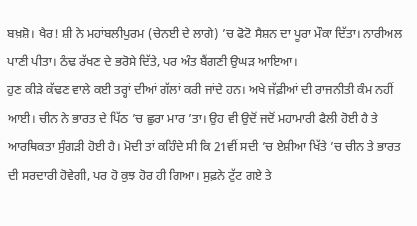ਬਖ਼ਸ਼ੋ। ਖੈਰ! ਸ਼ੀ ਨੇ ਮਹਾਂਬਲੀਪੁਰਮ (ਚੇਨਈ ਦੇ ਲਾਗੇ) ’ਚ ਫੋਟੋ ਸੈਸ਼ਨ ਦਾ ਪੂਰਾ ਮੌਕਾ ਦਿੱਤਾ। ਨਾਰੀਅਲ ਪਾਣੀ ਪੀਤਾ। ਠੰਢ ਰੱਖਣ ਦੇ ਭਰੋਸੇ ਦਿੱਤੇ, ਪਰ ਅੰਤ ਬੈਂਗਣੀ ਉਘੜ ਆਇਆ।
ਹੁਣ ਕੀੜੇ ਕੱਢਣ ਵਾਲੇ ਕਈ ਤਰ੍ਹਾਂ ਦੀਆਂ ਗੱਲਾਂ ਕਰੀ ਜਾਂਦੇ ਹਨ। ਅਖੇ ਜੱਫ਼ੀਆਂ ਦੀ ਰਾਜਨੀਤੀ ਕੰਮ ਨਹੀਂ ਆਈ। ਚੀਨ ਨੇ ਭਾਰਤ ਦੇ ਪਿੱਠ ’ਚ ਛੁਰਾ ਮਾਰ ’ਤਾ। ਉਹ ਵੀ ਉਦੋਂ ਜਦੋਂ ਮਹਾਮਾਰੀ ਫੈਲੀ ਹੋਈ ਹੈ ਤੇ ਆਰਥਿਕਤਾ ਸੁੰਗੜੀ ਹੋਈ ਹੈ। ਮੋਦੀ ਤਾਂ ਕਹਿੰਦੇ ਸੀ ਕਿ 21ਵੀਂ ਸਦੀ ’ਚ ਏਸ਼ੀਆ ਖਿੱਤੇ ’ਚ ਚੀਨ ਤੇ ਭਾਰਤ ਦੀ ਸਰਦਾਰੀ ਹੋਵੇਗੀ, ਪਰ ਹੋ ਕੁਝ ਹੋਰ ਹੀ ਗਿਆ। ਸੁਫ਼ਨੇ ਟੁੱਟ ਗਏ ਤੇ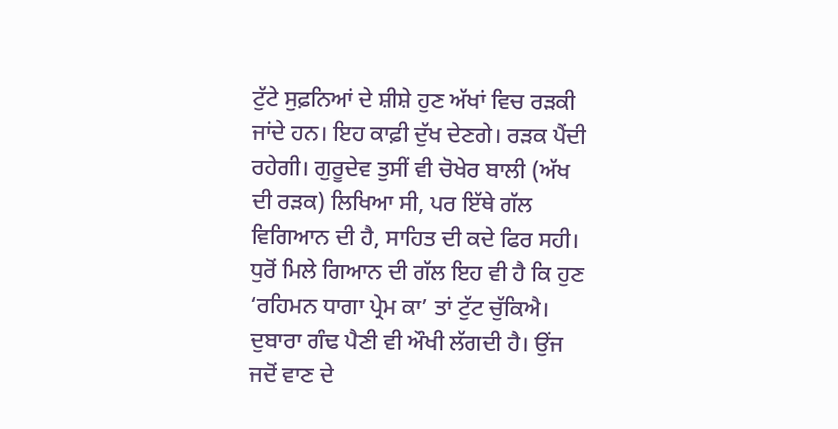ਟੁੱਟੇ ਸੁਫ਼ਨਿਆਂ ਦੇ ਸ਼ੀਸ਼ੇ ਹੁਣ ਅੱਖਾਂ ਵਿਚ ਰੜਕੀ ਜਾਂਦੇ ਹਨ। ਇਹ ਕਾਫ਼ੀ ਦੁੱਖ ਦੇਣਗੇ। ਰੜਕ ਪੈਂਦੀ ਰਹੇਗੀ। ਗੁਰੂਦੇਵ ਤੁਸੀਂ ਵੀ ਚੋਖੇਰ ਬਾਲੀ (ਅੱਖ ਦੀ ਰੜਕ) ਲਿਖਿਆ ਸੀ, ਪਰ ਇੱਥੇ ਗੱਲ ਵਿਗਿਆਨ ਦੀ ਹੈ, ਸਾਹਿਤ ਦੀ ਕਦੇ ਫਿਰ ਸਹੀ।
ਧੁਰੋਂ ਮਿਲੇ ਗਿਆਨ ਦੀ ਗੱਲ ਇਹ ਵੀ ਹੈ ਕਿ ਹੁਣ ‘ਰਹਿਮਨ ਧਾਗਾ ਪ੍ਰੇਮ ਕਾ’ ਤਾਂ ਟੁੱਟ ਚੁੱਕਿਐ। ਦੁਬਾਰਾ ਗੰਢ ਪੈਣੀ ਵੀ ਔਖੀ ਲੱਗਦੀ ਹੈ। ਉਂਜ ਜਦੋਂ ਵਾਣ ਦੇ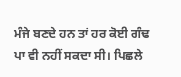ਮੰਜੇ ਬਣਦੇ ਹਨ ਤਾਂ ਹਰ ਕੋਈ ਗੰਢ ਪਾ ਵੀ ਨਹੀਂ ਸਕਦਾ ਸੀ। ਪਿਛਲੇ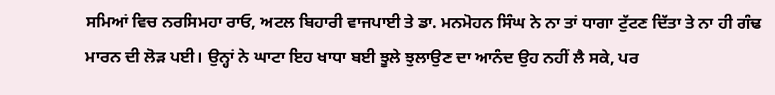ਸਮਿਆਂ ਵਿਚ ਨਰਸਿਮਹਾ ਰਾਓ, ਅਟਲ ਬਿਹਾਰੀ ਵਾਜਪਾਈ ਤੇ ਡਾ. ਮਨਮੋਹਨ ਸਿੰਘ ਨੇ ਨਾ ਤਾਂ ਧਾਗਾ ਟੁੱਟਣ ਦਿੱਤਾ ਤੇ ਨਾ ਹੀ ਗੰਢ ਮਾਰਨ ਦੀ ਲੋੜ ਪਈ। ਉਨ੍ਹਾਂ ਨੇ ਘਾਟਾ ਇਹ ਖਾਧਾ ਬਈ ਝੂਲੇ ਝੁਲਾਉਣ ਦਾ ਆਨੰਦ ਉਹ ਨਹੀਂ ਲੈ ਸਕੇ, ਪਰ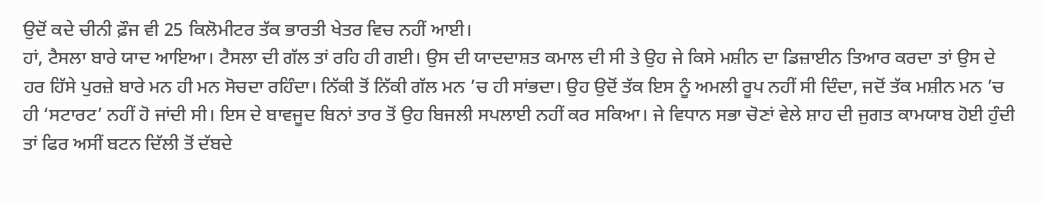ਉਦੋਂ ਕਦੇ ਚੀਨੀ ਫ਼ੌਜ ਵੀ 25 ਕਿਲੋਮੀਟਰ ਤੱਕ ਭਾਰਤੀ ਖੇਤਰ ਵਿਚ ਨਹੀਂ ਆਈ।
ਹਾਂ, ਟੈਸਲਾ ਬਾਰੇ ਯਾਦ ਆਇਆ। ਟੈਸਲਾ ਦੀ ਗੱਲ ਤਾਂ ਰਹਿ ਹੀ ਗਈ। ਉਸ ਦੀ ਯਾਦਦਾਸ਼ਤ ਕਮਾਲ ਦੀ ਸੀ ਤੇ ਉਹ ਜੇ ਕਿਸੇ ਮਸ਼ੀਨ ਦਾ ਡਿਜ਼ਾਈਨ ਤਿਆਰ ਕਰਦਾ ਤਾਂ ਉਸ ਦੇ ਹਰ ਹਿੱਸੇ ਪੁਰਜ਼ੇ ਬਾਰੇ ਮਨ ਹੀ ਮਨ ਸੋਚਦਾ ਰਹਿੰਦਾ। ਨਿੱਕੀ ਤੋਂ ਨਿੱਕੀ ਗੱਲ ਮਨ ’ਚ ਹੀ ਸਾਂਭਦਾ। ਉਹ ਉਦੋਂ ਤੱਕ ਇਸ ਨੂੰ ਅਮਲੀ ਰੂਪ ਨਹੀਂ ਸੀ ਦਿੰਦਾ, ਜਦੋਂ ਤੱਕ ਮਸ਼ੀਨ ਮਨ ’ਚ ਹੀ ‘ਸਟਾਰਟ’ ਨਹੀਂ ਹੋ ਜਾਂਦੀ ਸੀ। ਇਸ ਦੇ ਬਾਵਜੂਦ ਬਿਨਾਂ ਤਾਰ ਤੋਂ ਉਹ ਬਿਜਲੀ ਸਪਲਾਈ ਨਹੀਂ ਕਰ ਸਕਿਆ। ਜੇ ਵਿਧਾਨ ਸਭਾ ਚੋਣਾਂ ਵੇਲੇ ਸ਼ਾਹ ਦੀ ਜੁਗਤ ਕਾਮਯਾਬ ਹੋਈ ਹੁੰਦੀ ਤਾਂ ਫਿਰ ਅਸੀਂ ਬਟਨ ਦਿੱਲੀ ਤੋਂ ਦੱਬਦੇ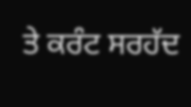ਤੇ ਕਰੰਟ ਸਰਹੱਦ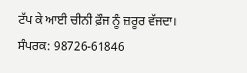ਟੱਪ ਕੇ ਆਈ ਚੀਨੀ ਫ਼ੌਜ ਨੂੰ ਜ਼ਰੂਰ ਵੱਜਦਾ।
ਸੰਪਰਕ: 98726-61846